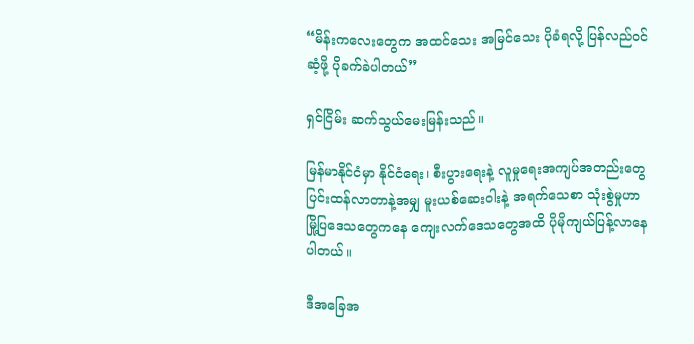“မိန်းကလေးတွေက အထင်သေး အမြင်သေး ပိုခံရလို့ ပြန်လည်ဝင်ဆံ့ဖို့ ပိုခက်ခဲပါတယ်”

ရှင်ငြိမ်း ဆက်သွယ်မေးမြန်းသည်။

မြန်မာနိုင်ငံမှာ နိုင်ငံရေး၊ စီးပွားရေးနဲ့ လူမှုရေးအကျပ်အတည်းတွေ ပြင်းထန်လာတာနဲ့အမျှ မူးယစ်ဆေးဝါးနဲ့ အရက်သေစာ သုံးစွဲမှုဟာ မြို့ပြဒေသတွေကနေ ကျေးလက်ဒေသတွေအထိ ပိုမိုကျယ်ပြန့်လာနေပါတယ်။

ဒီအခြေအ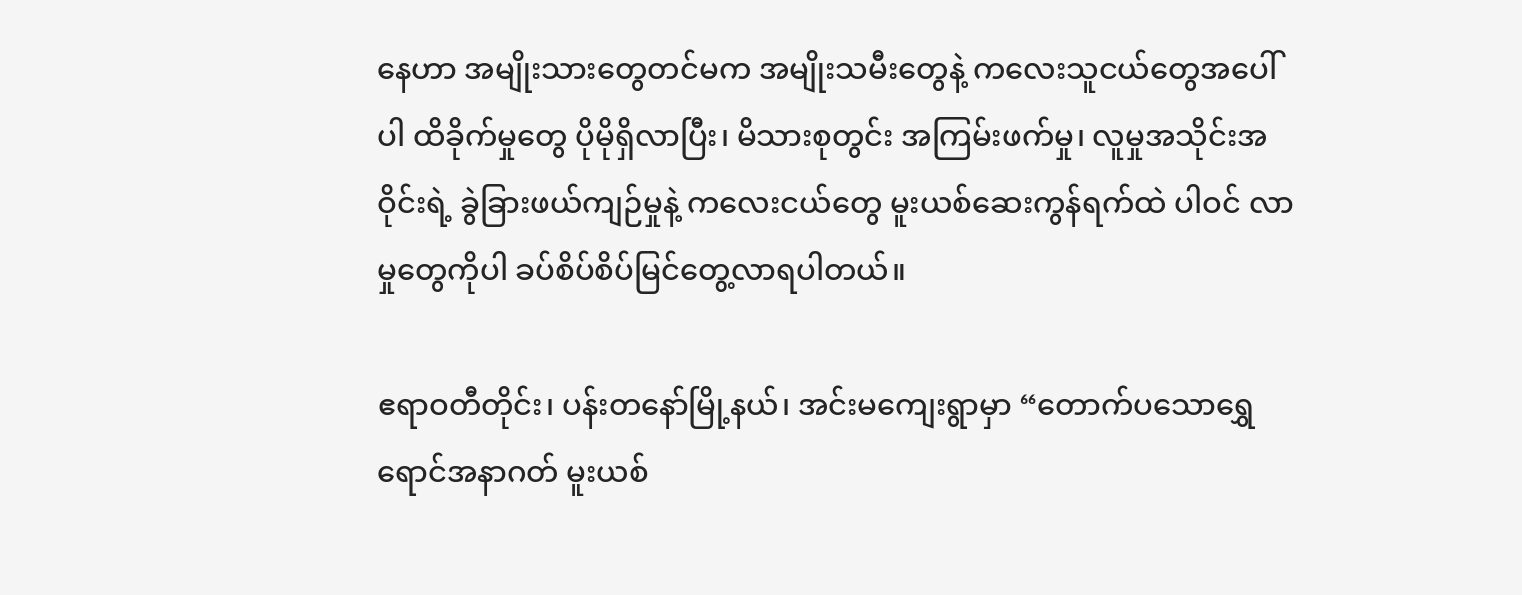နေဟာ အမျိုးသားတွေတင်မက အမျိုးသမီးတွေနဲ့ ကလေးသူငယ်တွေအပေါ်ပါ ထိခိုက်မှုတွေ ပိုမိုရှိလာပြီး၊ မိသားစုတွင်း အကြမ်းဖက်မှု၊ လူမှုအသိုင်းအဝိုင်းရဲ့ ခွဲခြားဖယ်ကျဉ်မှုနဲ့ ကလေးငယ်တွေ မူးယစ်ဆေးကွန်ရက်ထဲ ပါဝင် လာမှုတွေကိုပါ ခပ်စိပ်စိပ်မြင်တွေ့လာရပါတယ်။

ဧရာဝတီတိုင်း၊ ပန်းတနော်မြို့နယ်၊ အင်းမကျေးရွာမှာ “တောက်ပသောရွှေရောင်အနာဂတ် မူးယစ်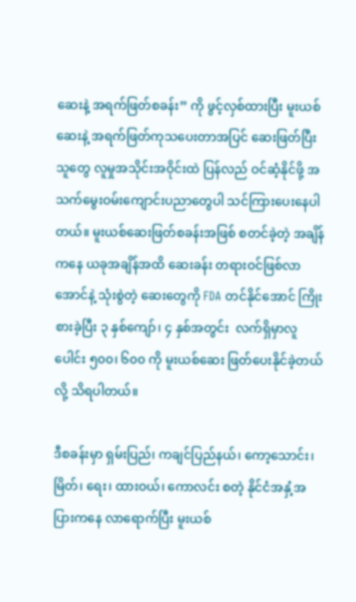ဆေးနဲ့ အရက်ဖြတ်စခန်း” ကို ဖွင့်လှစ်ထားပြီး မူးယစ်ဆေးနဲ့ အရက်ဖြတ်ကုသပေးတာအပြင် ဆေးဖြတ်ပြီးသူတွေ လူမှုအသိုင်းအဝိုင်းထဲ ပြန်လည် ဝင်ဆံ့နိုင်ဖို့ အသက်မွေးဝမ်းကျောင်းပညာတွေပါ သင်ကြားပေးနေပါတယ်။ မူးယစ်ဆေးဖြတ်စခန်းအဖြစ် စတင်ခဲ့တဲ့ အချိန်ကနေ ယခုအချိန်အထိ ဆေးခန်း တရားဝင်ဖြစ်လာအောင်နဲ့ သုံးစွဲတဲ့ ဆေးတွေကို FDA တင်နိုင်အောင် ကြိုးစားခဲ့ပြီး ၃ နှစ်ကျော်၊ ၄ နှစ်အတွင်း  လက်ရှိမှာလူပေါင်း ၅၀၀၊ ၆၀၀ ကို မူးယစ်ဆေး ဖြတ်ပေးနိုင်ခဲ့တယ်လို့ သိရပါတယ်။

ဒီစခန်းမှာ ရှမ်းပြည်၊ ကချင်ပြည်နယ်၊ ကော့သောင်း၊ မြိတ်၊ ရေး၊ ထားဝယ်၊ ကောလင်း စတဲ့ နိုင်ငံအနှံ့အပြားကနေ လာရောက်ပြီး မူးယစ်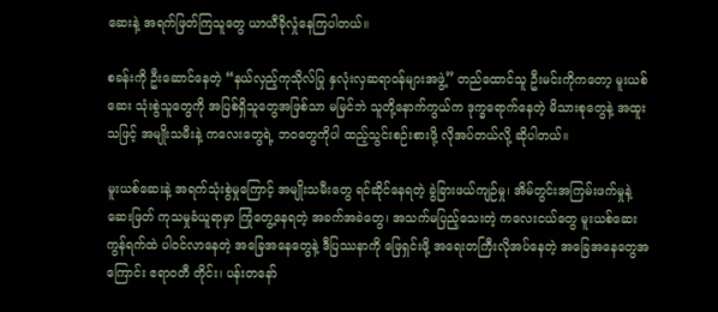ဆေးနဲ့ အရက်ဖြတ်ကြသူတွေ ယာယီခိုလှုံနေကြပါတယ်။

စခန်းကို ဦးဆောင်နေတဲ့ “နယ်လှည့်ကုသိုလ်ပြု နှလုံးလှဆရာဝန်များအဖွဲ့” တည်ထောင်သူ ဦးမင်းကိုကတော့ မူးယစ်ဆေး သုံးစွဲသူတွေကို အပြစ်ရှိသူတွေအဖြစ်သာ မမြင်ဘဲ သူတို့နောက်ကွယ်က ဒုက္ခရောက်နေတဲ့ မိသားစုတွေနဲ့ အထူးသဖြင့် အမျိုးသမီးနဲ့ ကလေးတွေရဲ့ ဘဝတွေကိုပါ ထည့်သွင်းစဉ်းစားဖို့ လိုအပ်တယ်လို့ ဆိုပါတယ်။

မူးယစ်ဆေးနဲ့ အရက်သုံးစွဲမှုကြောင့် အမျိုးသမီးတွေ ရင်ဆိုင်နေရတဲ့ ခွဲခြားဖယ်ကျဉ်မှု၊ အိမ်တွင်းအကြမ်းဖက်မှုနဲ့ ဆေးဖြတ် ကုသမှုခံယူရာမှာ ကြုံတွေ့နေရတဲ့ အခက်အခဲတွေ၊ အသက်မပြည့်သေးတဲ့ ကလေးငယ်တွေ မူးယစ်ဆေးကွန်ရက်ထဲ ပါဝင်လာနေတဲ့ အခြေအနေတွေနဲ့ ဒီပြဿနာကို ဖြေရှင်းဖို့ အရေးတကြီးလိုအပ်နေတဲ့ အခြေအနေတွေအကြောင်း ဧရာဝတီ တိုင်း၊ ပန်းတနော်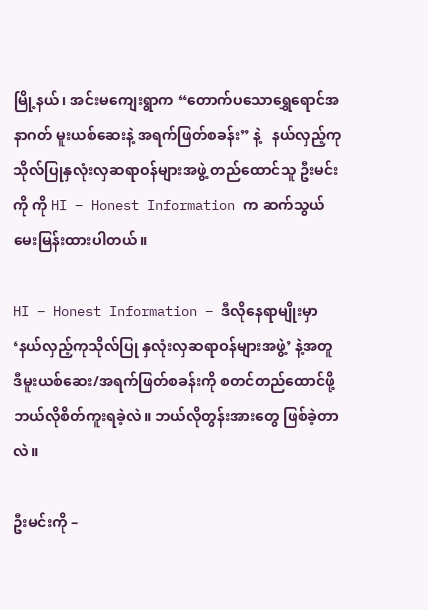မြို့နယ်၊ အင်းမကျေးရွာက “တောက်ပသောရွှေရောင်အနာဂတ် မူးယစ်ဆေးနဲ့ အရက်ဖြတ်စခန်း” နဲ့   နယ်လှည့်ကုသိုလ်ပြုနှလုံးလှဆရာဝန်များအဖွဲ့ တည်ထောင်သူ ဦးမင်းကို ကို HI – Honest Information က ဆက်သွယ် မေးမြန်းထားပါတယ်။

HI – Honest Information – ဒီလိုနေရာမျိုးမှာ ‘နယ်လှည့်ကုသိုလ်ပြု နှလုံးလှဆရာဝန်များအဖွဲ့’ နဲ့အတူ ဒီမူးယစ်ဆေး/အရက်ဖြတ်စခန်းကို စတင်တည်ထောင်ဖို့ ဘယ်လိုစိတ်ကူးရခဲ့လဲ။ ဘယ်လိုတွန်းအားတွေ ဖြစ်ခဲ့တာလဲ။

ဦးမင်းကို –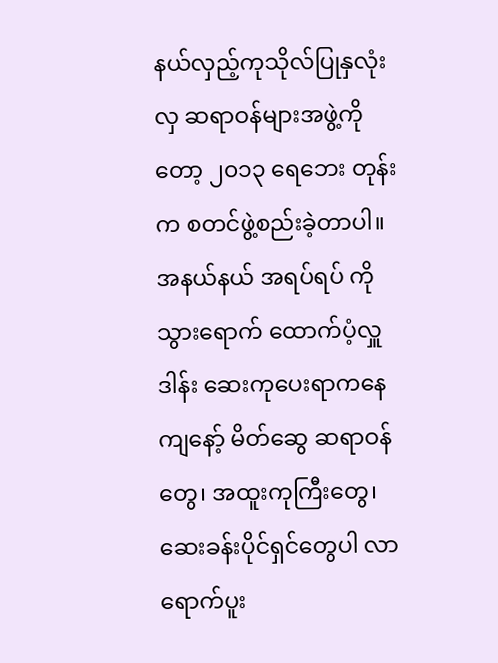နယ်လှည့်ကုသိုလ်ပြုနှလုံးလှ ဆရာဝန်များအဖွဲ့ကိုတော့ ၂၀၁၃ ရေဘေး တုန်းက စတင်ဖွဲ့စည်းခဲ့တာပါ။ အနယ်နယ် အရပ်ရပ် ကို သွားရောက် ထောက်ပံ့လှူဒါန်း ဆေးကုပေးရာကနေ ကျနော့် မိတ်ဆွေ ဆရာဝန်တွေ၊ အထူးကုကြီးတွေ၊ ဆေးခန်းပိုင်ရှင်တွေပါ လာရောက်ပူး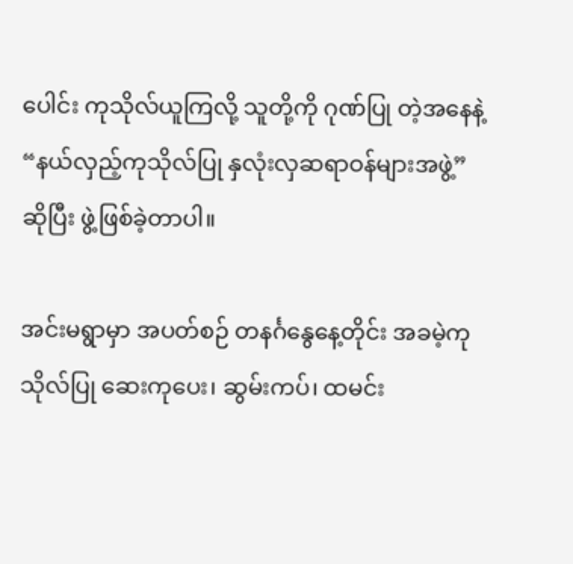ပေါင်း ကုသိုလ်ယူကြလို့ သူတို့ကို ဂုဏ်ပြု တဲ့အနေနဲ့ “နယ်လှည့်ကုသိုလ်ပြု နှလုံးလှဆရာဝန်များအဖွဲ့” ဆိုပြီး ဖွဲ့ဖြစ်ခဲ့တာပါ။

အင်းမရွာမှာ အပတ်စဉ် တနင်္ဂနွေနေ့တိုင်း အခမဲ့ကုသိုလ်ပြု ဆေးကုပေး၊ ဆွမ်းကပ်၊ ထမင်း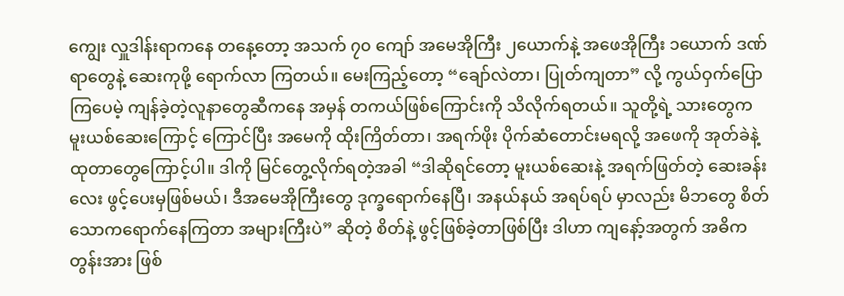ကျွေး လှူဒါန်းရာကနေ တနေ့တော့ အသက် ၇၀ ကျော် အမေအိုကြီး ၂ယောက်နဲ့ အဖေအိုကြီး ၁ယောက် ဒဏ်ရာတွေနဲ့ ဆေးကုဖို့ ရောက်လာ ကြတယ်။ မေးကြည့်တော့ “ချော်လဲတာ၊ ပြုတ်ကျတာ” လို့ ကွယ်ဝှက်ပြောကြပေမဲ့ ကျန်ခဲ့တဲ့လူနာတွေဆီကနေ အမှန် တကယ်ဖြစ်ကြောင်းကို သိလိုက်ရတယ်။ သူတို့ရဲ့ သားတွေက မူးယစ်ဆေးကြောင့် ကြောင်ပြီး အမေကို ထိုးကြိတ်တာ၊ အရက်ဖိုး ပိုက်ဆံတောင်းမရလို့ အဖေကို အုတ်ခဲနဲ့ ထုတာတွေကြောင့်ပါ။ ဒါကို မြင်တွေ့လိုက်ရတဲ့အခါ “ဒါဆိုရင်တော့ မူးယစ်ဆေးနဲ့ အရက်ဖြတ်တဲ့ ဆေးခန်းလေး ဖွင့်ပေးမှဖြစ်မယ်၊ ဒီအမေအိုကြီးတွေ ဒုက္ခရောက်နေပြီ၊ အနယ်နယ် အရပ်ရပ် မှာလည်း မိဘတွေ စိတ်သောကရောက်နေကြတာ အများကြီးပဲ” ဆိုတဲ့ စိတ်နဲ့ ဖွင့်ဖြစ်ခဲ့တာဖြစ်ပြီး ဒါဟာ ကျနော့်အတွက် အဓိကတွန်းအား ဖြစ်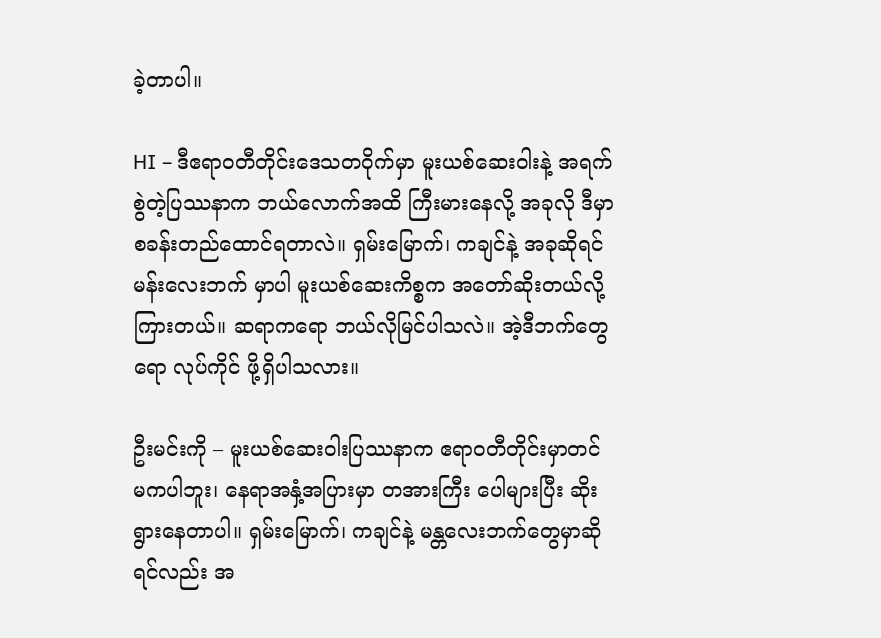ခဲ့တာပါ။

HI – ဒီဧရာဝတီတိုင်းဒေသတဝိုက်မှာ မူးယစ်ဆေးဝါးနဲ့ အရက်စွဲတဲ့ပြဿနာက ဘယ်လောက်အထိ ကြီးမားနေလို့ အခုလို ဒီမှာစခန်းတည်ထောင်ရတာလဲ။ ရှမ်းမြောက်၊ ကချင်နဲ့ အခုဆိုရင် မန်းလေးဘက် မှာပါ မူးယစ်ဆေးကိစ္စက အတော်ဆိုးတယ်လို့ ကြားတယ်။ ဆရာကရော ဘယ်လိုမြင်ပါသလဲ။ အဲ့ဒီဘက်တွေရော လုပ်ကိုင် ဖို့ရှိပါသလား။

ဦးမင်းကို – မူးယစ်ဆေးဝါးပြဿနာက ဧရာဝတီတိုင်းမှာတင် မကပါဘူး၊ နေရာအနှံ့အပြားမှာ တအားကြီး ပေါများပြီး ဆိုးရွားနေတာပါ။ ရှမ်းမြောက်၊ ကချင်နဲ့ မန္တလေးဘက်တွေမှာဆိုရင်လည်း အ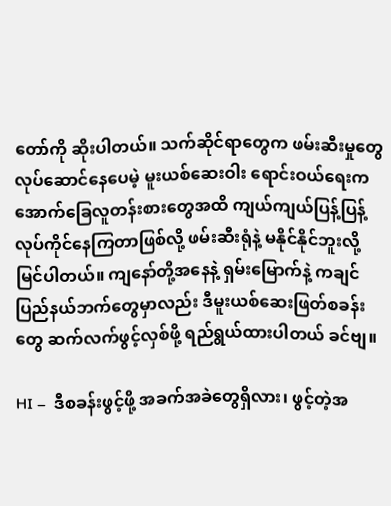တော်ကို ဆိုးပါတယ်။ သက်ဆိုင်ရာတွေက ဖမ်းဆီးမှုတွေ လုပ်ဆောင်နေပေမဲ့ မူးယစ်ဆေးဝါး ရောင်းဝယ်ရေးက အောက်ခြေလူတန်းစားတွေအထိ ကျယ်ကျယ်ပြန့်ပြန့် လုပ်ကိုင်နေကြတာဖြစ်လို့ ဖမ်းဆီးရုံနဲ့ မနိုင်နိုင်ဘူးလို့ မြင်ပါတယ်။ ကျနော်တို့အနေနဲ့ ရှမ်းမြောက်နဲ့ ကချင်ပြည်နယ်ဘက်တွေမှာလည်း ဒီမူးယစ်ဆေးဖြတ်စခန်းတွေ ဆက်လက်ဖွင့်လှစ်ဖို့ ရည်ရွယ်ထားပါတယ် ခင်ဗျ။

HI –  ဒီစခန်းဖွင့်ဖို့ အခက်အခဲတွေရှိလား၊ ဖွင့်တဲ့အ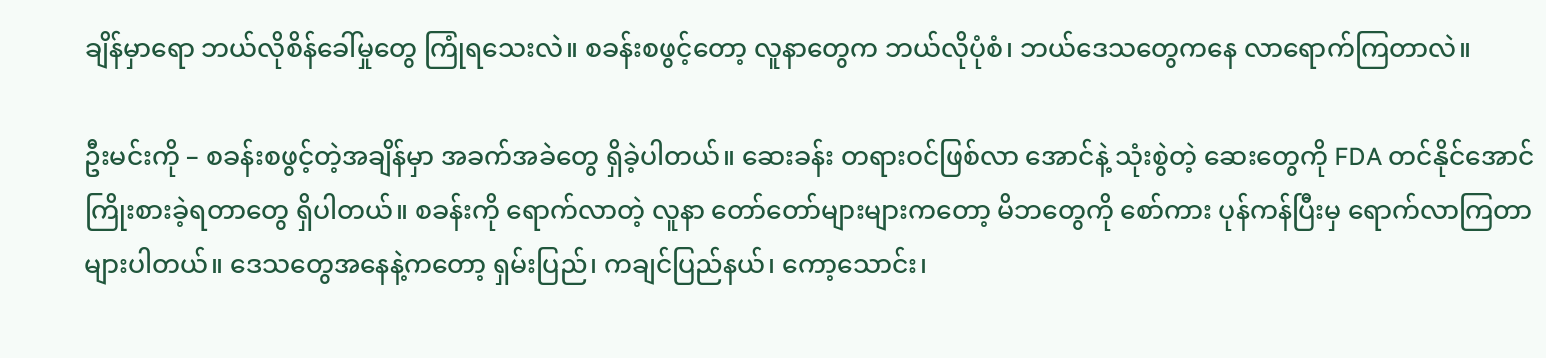ချိန်မှာရော ဘယ်လိုစိန်ခေါ်မှုတွေ ကြုံရသေးလဲ။ စခန်းစဖွင့်တော့ လူနာတွေက ဘယ်လိုပုံစံ၊ ဘယ်ဒေသတွေကနေ လာရောက်ကြတာလဲ။

ဦးမင်းကို – စခန်းစဖွင့်တဲ့အချိန်မှာ အခက်အခဲတွေ ရှိခဲ့ပါတယ်။ ဆေးခန်း တရားဝင်ဖြစ်လာ အောင်နဲ့ သုံးစွဲတဲ့ ဆေးတွေကို FDA တင်နိုင်အောင် ကြိုးစားခဲ့ရတာတွေ ရှိပါတယ်။ စခန်းကို ရောက်လာတဲ့ လူနာ တော်တော်များများကတော့ မိဘတွေကို စော်ကား ပုန်ကန်ပြီးမှ ရောက်လာကြတာ များပါတယ်။ ဒေသတွေအနေနဲ့ကတော့ ရှမ်းပြည်၊ ကချင်ပြည်နယ်၊ ကော့သောင်း၊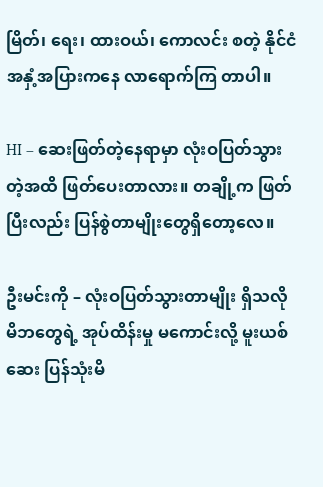မြိတ်၊ ရေး၊ ထားဝယ်၊ ကောလင်း စတဲ့ နိုင်ငံအနှံ့အပြားကနေ လာရောက်ကြ တာပါ။

HI – ဆေးဖြတ်တဲ့နေရာမှာ လုံးဝပြတ်သွားတဲ့အထိ ဖြတ်ပေးတာလား။ တချို့က ဖြတ်ပြီးလည်း ပြန်စွဲတာမျိုးတွေရှိတော့လေ။

ဦးမင်းကို – လုံးဝပြတ်သွားတာမျိုး ရှိသလို မိဘတွေရဲ့ အုပ်ထိန်းမှု မကောင်းလို့ မူးယစ်ဆေး ပြန်သုံးမိ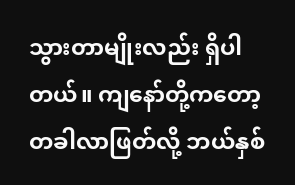သွားတာမျိုးလည်း ရှိပါတယ်။ ကျနော်တို့ကတော့ တခါလာဖြတ်လို့ ဘယ်နှစ်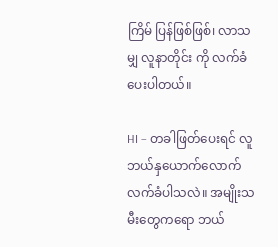ကြိမ် ပြန်ဖြစ်ဖြစ်၊ လာသမျှ လူနာတိုင်း ကို လက်ခံပေးပါတယ်။

HI – တခါဖြတ်ပေးရင် လူဘယ်နှယောက်လောက်လက်ခံပါသလဲ။ အမျိုးသမီးတွေကရော ဘယ်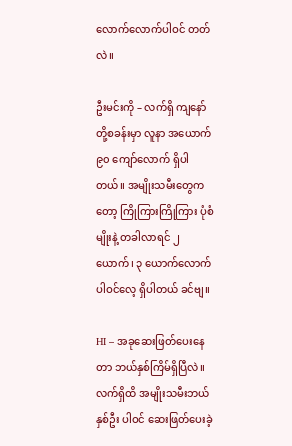လောက်လောက်ပါဝင် တတ်လဲ။

ဦးမင်းကို – လက်ရှိ ကျနော်တို့စခန်းမှာ လူနာ အယောက် ၉၀ ကျော်လောက် ရှိပါတယ်။ အမျိုးသမီးတွေကတော့ ကြိုကြားကြိုကြား ပုံစံမျိုးနဲ့ တခါလာရင် ၂ ယောက်၊ ၃ ယောက်လောက် ပါဝင်လေ့ ရှိပါတယ် ခင်ဗျ။

HI – အခုဆေးဖြတ်ပေးနေတာ ဘယ်နှစ်ကြိမ်ရှိပြီလဲ။ လက်ရှိထိ အမျိုးသမီးဘယ်နှစ်ဦး ပါဝင် ဆေးဖြတ်ပေးခဲ့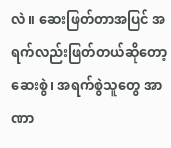လဲ။ ဆေးဖြတ်တာအပြင် အရက်လည်းဖြတ်တယ်ဆိုတော့ ဆေးစွဲ၊ အရက်စွဲသူတွေ အာဏာ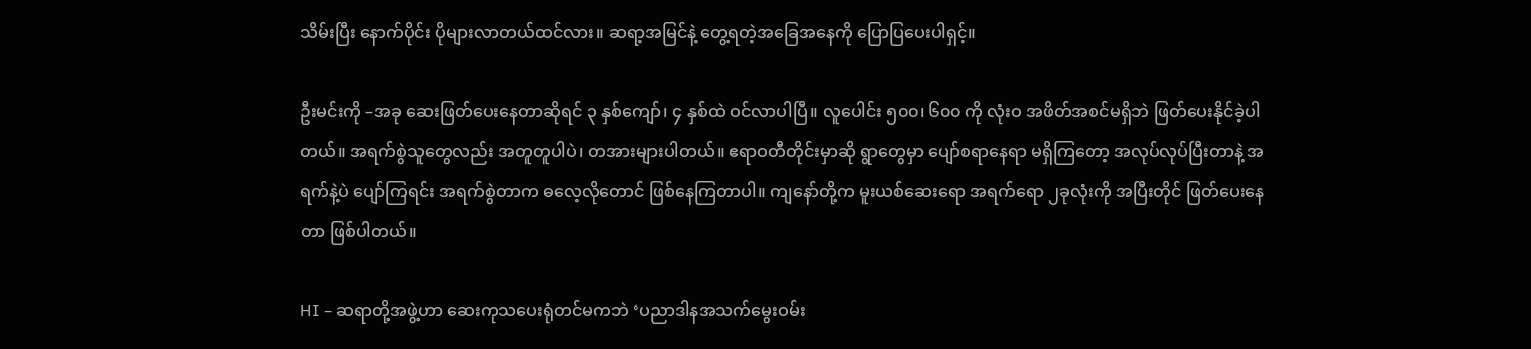သိမ်းပြီး နောက်ပိုင်း ပိုများလာတယ်ထင်လား။ ဆရာ့အမြင်နဲ့ တွေ့ရတဲ့အခြေအနေကို ပြောပြပေးပါရှင့်။

ဦးမင်းကို –အခု ဆေးဖြတ်ပေးနေတာဆိုရင် ၃ နှစ်ကျော်၊ ၄ နှစ်ထဲ ဝင်လာပါပြီ။ လူပေါင်း ၅၀၀၊ ၆၀၀ ကို လုံးဝ အဖိတ်အစင်မရှိဘဲ ဖြတ်ပေးနိုင်ခဲ့ပါတယ်။ အရက်စွဲသူတွေလည်း အတူတူပါပဲ၊ တအားများပါတယ်။ ဧရာဝတီတိုင်းမှာဆို ရွာတွေမှာ ပျော်စရာနေရာ မရှိကြတော့ အလုပ်လုပ်ပြီးတာနဲ့ အရက်နဲ့ပဲ ပျော်ကြရင်း အရက်စွဲတာက ဓလေ့လိုတောင် ဖြစ်နေကြတာပါ။ ကျနော်တို့က မူးယစ်ဆေးရော အရက်ရော ၂ခုလုံးကို အပြီးတိုင် ဖြတ်ပေးနေတာ ဖြစ်ပါတယ်။

HI – ဆရာတို့အဖွဲ့ဟာ ဆေးကုသပေးရုံတင်မကဘဲ ‘ပညာဒါနအသက်မွေးဝမ်း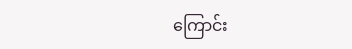ကြောင်း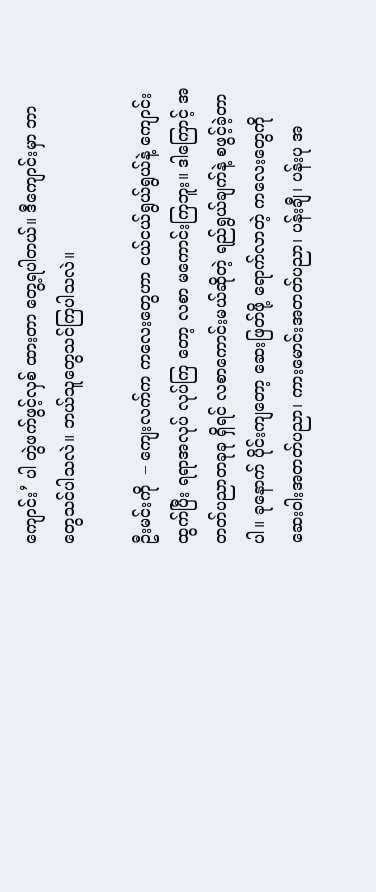ကျောင်း’ ပါ တွဲဖက်ဖွင့်လှစ် ထားတာ တွေ့ရပါတယ်။ ဒီကျောင်းမှာ ဘာတွေသင်ပါသလဲ။ ဘယ်သူတွေသင်ကြပါသလဲ။

ဦးမင်းကို  – ကျေးလက်က ကလေးတွေဟာ ငယ်ငယ်ရွယ်ရွယ်နဲ့ ကျောင်းထွက်ပြီး ရရာအလုပ် လုပ်ကြ တော့ လစာ မကောင်းကြဘူး။ ဒါကြောင့် အတတ်ပညာတခုခု ရှိရင် လစာကောင်းမယ်ဆိုတဲ့ ရည်ရွယ်ချက်နဲ့ စဖွင့်ခဲ့တာပါ။ ခုနောက် ပိုင်းကျတော့ ဆေးဖြတ်ဖို့ ရောက်လာတဲ့ ကလေးတွေကို ဆေးဝါးအတတ်ပညာ၊ ကားမောင်းအတတ်ပညာ၊ ပန်းချီ၊ ပန်းပု အ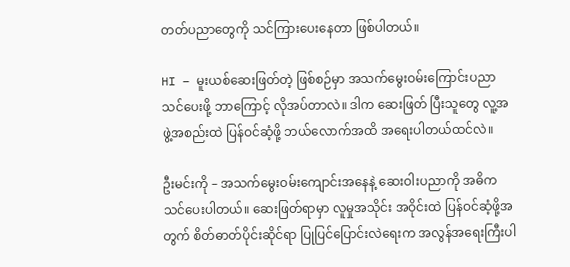တတ်ပညာတွေကို သင်ကြားပေးနေတာ ဖြစ်ပါတယ်။

HI – မူးယစ်ဆေးဖြတ်တဲ့ ဖြစ်စဉ်မှာ အသက်မွေးဝမ်းကြောင်းပညာ သင်ပေးဖို့ ဘာကြောင့် လိုအပ်တာလဲ။ ဒါက ဆေးဖြတ် ပြီးသူတွေ လူ့အဖွဲ့အစည်းထဲ ပြန်ဝင်ဆံ့ဖို့ ဘယ်လောက်အထိ အရေးပါတယ်ထင်လဲ။

ဦးမင်းကို – အသက်မွေးဝမ်းကျောင်းအနေနဲ့ ဆေးဝါးပညာကို အဓိက သင်ပေးပါတယ်။ ဆေးဖြတ်ရာမှာ လူမှုအသိုင်း အဝိုင်းထဲ ပြန်ဝင်ဆံ့ဖို့အတွက် စိတ်ဓာတ်ပိုင်းဆိုင်ရာ ပြုပြင်ပြောင်းလဲရေးက အလွန်အရေးကြီးပါ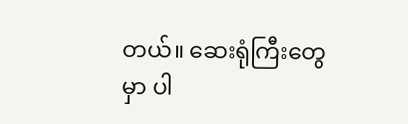တယ်။ ဆေးရုံကြီးတွေမှာ ပါ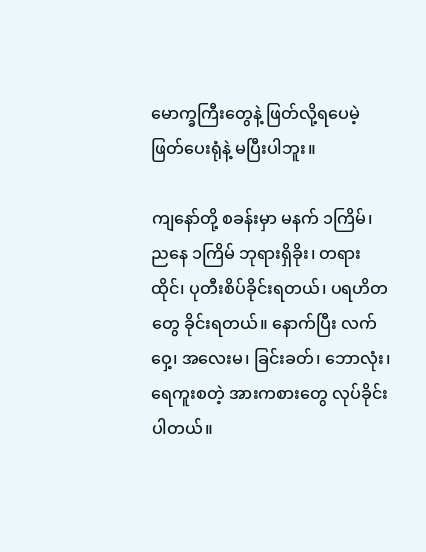မောက္ခကြီးတွေနဲ့ ဖြတ်လို့ရပေမဲ့ ဖြတ်ပေးရုံနဲ့ မပြီးပါဘူး။

ကျနော်တို့ စခန်းမှာ မနက် ၁ကြိမ်၊ ညနေ ၁ကြိမ် ဘုရားရှိခိုး၊ တရားထိုင်၊ ပုတီးစိပ်ခိုင်းရတယ်၊ ပရဟိတတွေ ခိုင်းရတယ်။ နောက်ပြီး လက်ဝှေ့၊ အလေးမ၊ ခြင်းခတ်၊ ဘောလုံး၊ ရေကူးစတဲ့ အားကစားတွေ လုပ်ခိုင်းပါတယ်။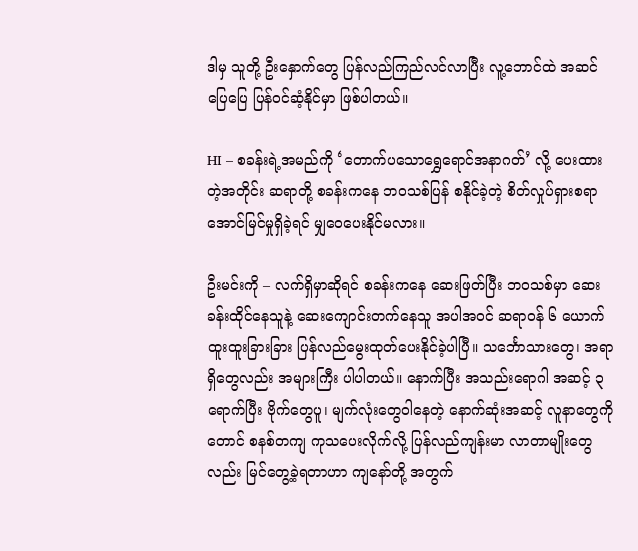ဒါမှ သူတို့ ဦးနှောက်တွေ ပြန်လည်ကြည်လင်လာပြီး လူ့ဘောင်ထဲ အဆင်ပြေပြေ ပြန်ဝင်ဆံ့နိုင်မှာ ဖြစ်ပါတယ်။

HI – စခန်းရဲ့အမည်ကို ‘တောက်ပသောရွှေရောင်အနာဂတ်’ လို့ ပေးထားတဲ့အတိုင်း ဆရာတို့ စခန်းကနေ ဘဝသစ်ပြန် စနိုင်ခဲ့တဲ့ စိတ်လှုပ်ရှားစရာ အောင်မြင်မှုရှိခဲ့ရင် မျှဝေပေးနိုင်မလား။

ဦးမင်းကို – လက်ရှိမှာဆိုရင် စခန်းကနေ ဆေးဖြတ်ပြီး ဘဝသစ်မှာ ဆေးခန်းထိုင်နေသူနဲ့ ဆေးကျောင်းတက်နေသူ အပါအဝင် ဆရာဝန် ၆ ယောက် ထူးထူးခြားခြား ပြန်လည်မွေးထုတ်ပေးနိုင်ခဲ့ပါပြီ။ သင်္ဘောသားတွေ၊ အရာရှိတွေလည်း အများကြီး ပါပါတယ်။ နောက်ပြီး အသည်းရောဂါ အဆင့် ၃ ရောက်ပြီး ဗိုက်တွေပူ၊ မျက်လုံးတွေဝါနေတဲ့ နောက်ဆုံးအဆင့် လူနာတွေကိုတောင် စနစ်တကျ ကုသပေးလိုက်လို့ ပြန်လည်ကျန်းမာ လာတာမျိုးတွေလည်း မြင်တွေ့ခဲ့ရတာဟာ ကျနော်တို့ အတွက်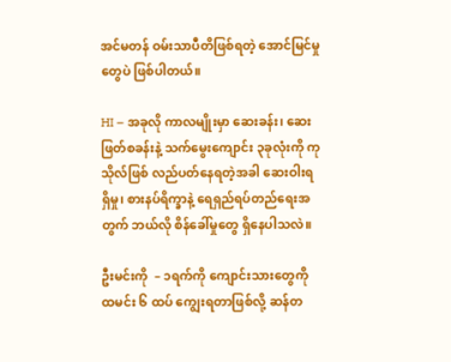အင်မတန် ဝမ်းသာပီတိဖြစ်ရတဲ့ အောင်မြင်မှုတွေပဲ ဖြစ်ပါတယ်။

HI – အခုလို ကာလမျိုးမှာ ဆေးခန်း၊ ဆေးဖြတ်စခန်းနဲ့ သက်မွေးကျောင်း ၃ခုလုံးကို ကုသိုလ်ဖြစ် လည်ပတ်နေရတဲ့အခါ ဆေးဝါးရရှိမှု၊ စားနပ်ရိက္ခာနဲ့ ရေရှည်ရပ်တည်ရေးအတွက် ဘယ်လို စိန်ခေါ်မှုတွေ ရှိနေပါသလဲ။

ဦးမင်းကို  – ၁ရက်ကို ကျောင်းသားတွေကို ထမင်း ၆ ထပ် ကျွေးရတာဖြစ်လို့ ဆန်တ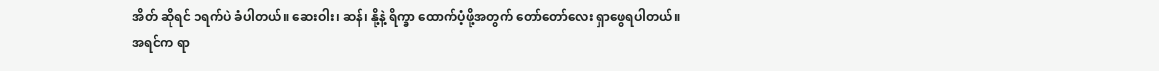အိတ် ဆိုရင် ၁ရက်ပဲ ခံပါတယ်။ ဆေးဝါး၊ ဆန်၊ နို့နဲ့ ရိက္ခာ ထောက်ပံ့ဖို့အတွက် တော်တော်လေး ရှာဖွေရပါတယ်။ အရင်က ရာ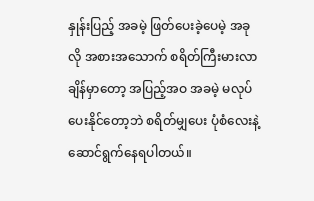နှုန်းပြည့် အခမဲ့ ဖြတ်ပေးခဲ့ပေမဲ့ အခုလို အစားအသောက် စရိတ်ကြီးမားလာချိန်မှာတော့ အပြည့်အဝ အခမဲ့ မလုပ်ပေးနိုင်တော့ဘဲ စရိတ်မျှပေး ပုံစံလေးနဲ့ ဆောင်ရွက်နေရပါတယ်။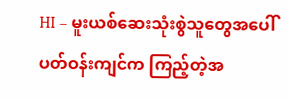HI – မူးယစ်ဆေးသုံးစွဲသူတွေအပေါ် ပတ်ဝန်းကျင်က ကြည့်တဲ့အ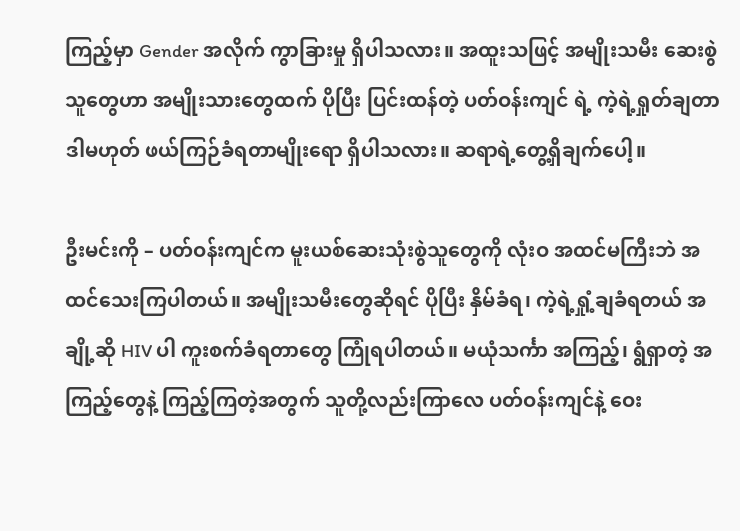ကြည့်မှာ Gender အလိုက် ကွာခြားမှု ရှိပါသလား။ အထူးသဖြင့် အမျိုးသမီး ဆေးစွဲသူတွေဟာ အမျိုးသားတွေထက် ပိုပြီး ပြင်းထန်တဲ့ ပတ်ဝန်းကျင် ရဲ့ ကဲ့ရဲ့ရှုတ်ချတာ ဒါမဟုတ် ဖယ်ကြဉ်ခံရတာမျိုးရော ရှိပါသလား။ ဆရာရဲ့တွေ့ရှိချက်ပေါ့။

ဦးမင်းကို – ပတ်ဝန်းကျင်က မူးယစ်ဆေးသုံးစွဲသူတွေကို လုံးဝ အထင်မကြီးဘဲ အထင်သေးကြပါတယ်။ အမျိုးသမီးတွေဆိုရင် ပိုပြီး နှိမ်ခံရ၊ ကဲ့ရဲ့ရှုံ့ချခံရတယ် အချို့ဆို HIV ပါ ကူးစက်ခံရတာတွေ ကြုံရပါတယ်။ မယုံသင်္ကာ အကြည့်၊ ရွံရှာတဲ့ အကြည့်တွေနဲ့ ကြည့်ကြတဲ့အတွက် သူတို့လည်းကြာလေ ပတ်ဝန်းကျင်နဲ့ ဝေး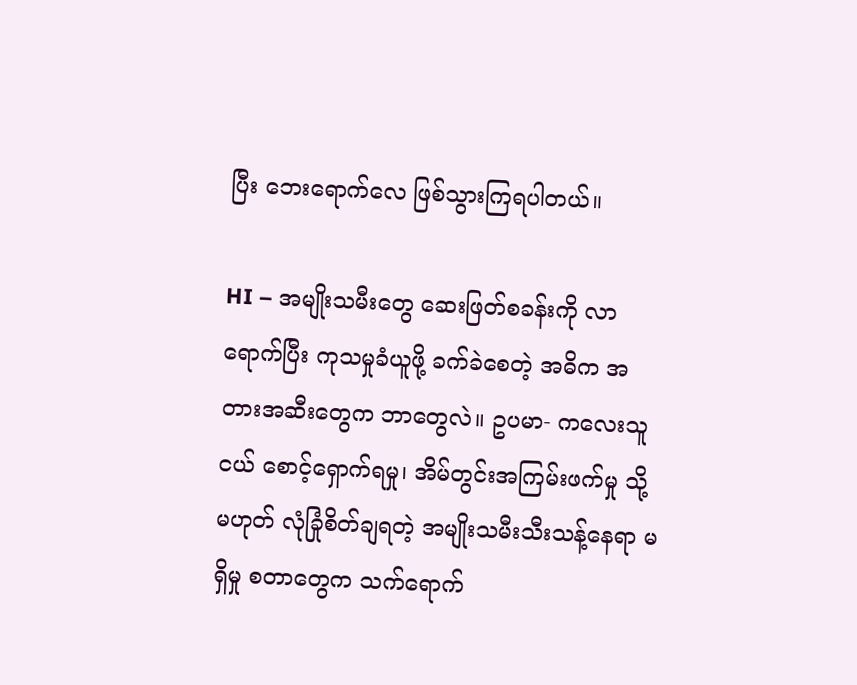ပြီး ဘေးရောက်လေ ဖြစ်သွားကြရပါတယ်။

HI – အမျိုးသမီးတွေ ဆေးဖြတ်စခန်းကို လာရောက်ပြီး ကုသမှုခံယူဖို့ ခက်ခဲစေတဲ့ အဓိက အတားအဆီးတွေက ဘာတွေလဲ။ ဥပမာ- ကလေးသူငယ် စောင့်ရှောက်ရမှု၊ အိမ်တွင်းအကြမ်းဖက်မှု သို့မဟုတ် လုံခြုံစိတ်ချရတဲ့ အမျိုးသမီးသီးသန့်နေရာ မရှိမှု စတာတွေက သက်ရောက်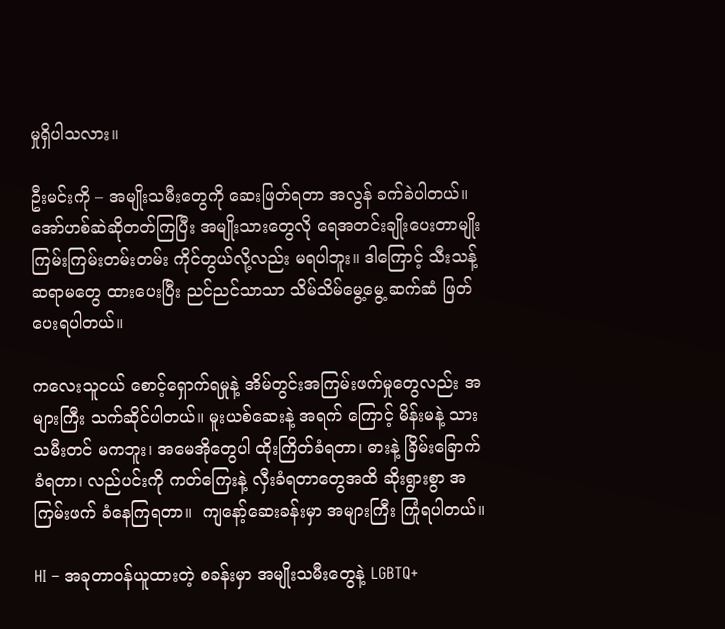မှုရှိပါသလား။

ဦးမင်းကို – အမျိုးသမီးတွေကို ဆေးဖြတ်ရတာ အလွန် ခက်ခဲပါတယ်။ အော်ဟစ်ဆဲဆိုတတ်ကြပြီး အမျိုးသားတွေလို ရေအတင်းချိုးပေးတာမျိုး ကြမ်းကြမ်းတမ်းတမ်း ကိုင်တွယ်လို့လည်း မရပါဘူး။ ဒါကြောင့် သီးသန့် ဆရာမတွေ ထားပေးပြီး ညင်ညင်သာသာ သိမ်သိမ်မွေ့မွေ့ ဆက်ဆံ ဖြတ်ပေးရပါတယ်။

ကလေးသူငယ် စောင့်ရှောက်ရမှုနဲ့ အိမ်တွင်းအကြမ်းဖက်မှုတွေလည်း အများကြီး သက်ဆိုင်ပါတယ်။ မူးယစ်ဆေးနဲ့ အရက် ကြောင့် မိန်းမနဲ့ သားသမီးတင် မကဘူး၊ အမေအိုတွေပါ ထိုးကြိတ်ခံရတာ၊ ဓားနဲ့ ခြိမ်းခြောက်ခံရတာ၊ လည်ပင်းကို ကတ်ကြေးနဲ့ လှီးခံရတာတွေအထိ ဆိုးရွားစွာ အကြမ်းဖက် ခံနေကြရတာ။  ကျနော့်ဆေးခန်းမှာ အများကြီး ကြုံရပါတယ်။

HI – အခုတာဝန်ယူထားတဲ့ စခန်းမှာ အမျိုးသမီးတွေနဲ့ LGBTQ+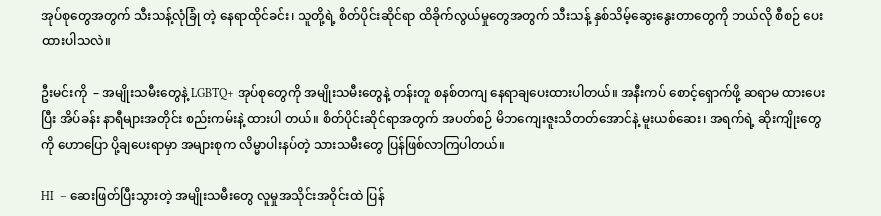အုပ်စုတွေအတွက် သီးသန့်လုံခြုံ တဲ့ နေရာထိုင်ခင်း၊ သူတို့ရဲ့ စိတ်ပိုင်းဆိုင်ရာ ထိခိုက်လွယ်မှုတွေအတွက် သီးသန့် နှစ်သိမ့်ဆွေးနွေးတာတွေကို ဘယ်လို စီစဉ် ပေးထားပါသလဲ။

ဦးမင်းကို  – အမျိုးသမီးတွေနဲ့ LGBTQ+ အုပ်စုတွေကို အမျိုးသမီးတွေနဲ့ တန်းတူ စနစ်တကျ နေရာချပေးထားပါတယ်။ အနီးကပ် စောင့်ရှောက်ဖို့ ဆရာမ ထားပေးပြီး အိပ်ခန်း နာရီများအတိုင်း စည်းကမ်းနဲ့ ထားပါ တယ်။ စိတ်ပိုင်းဆိုင်ရာအတွက် အပတ်စဉ် မိဘကျေးဇူးသိတတ်အောင်နဲ့ မူးယစ်ဆေး၊ အရက်ရဲ့ ဆိုးကျိုးတွေကို ဟောပြော ပို့ချပေးရာမှာ အများစုက လိမ္မာပါးနပ်တဲ့ သားသမီးတွေ ပြန်ဖြစ်လာကြပါတယ်။

HI  – ဆေးဖြတ်ပြီးသွားတဲ့ အမျိုးသမီးတွေ လူမှုအသိုင်းအဝိုင်းထဲ ပြန်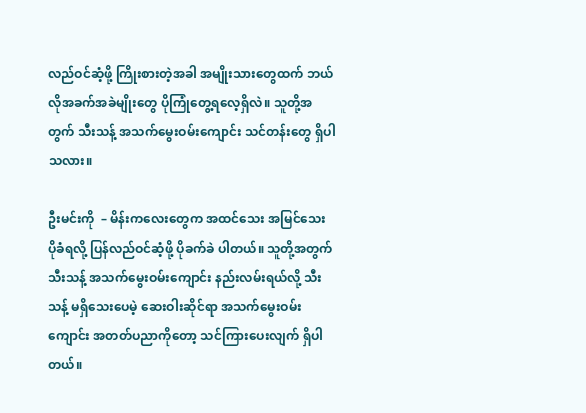လည်ဝင်ဆံ့ဖို့ ကြိုးစားတဲ့အခါ အမျိုးသားတွေထက် ဘယ်လိုအခက်အခဲမျိုးတွေ ပိုကြုံတွေ့ရလေ့ရှိလဲ။ သူတို့အတွက် သီးသန့် အသက်မွေးဝမ်းကျောင်း သင်တန်းတွေ ရှိပါသလား။

ဦးမင်းကို  – မိန်းကလေးတွေက အထင်သေး အမြင်သေး ပိုခံရလို့ ပြန်လည်ဝင်ဆံ့ဖို့ ပိုခက်ခဲ ပါတယ်။ သူတို့အတွက် သီးသန့် အသက်မွေးဝမ်းကျောင်း နည်းလမ်းရယ်လို့ သီးသန့် မရှိသေးပေမဲ့ ဆေးဝါးဆိုင်ရာ အသက်မွေးဝမ်းကျောင်း အတတ်ပညာကိုတော့ သင်ကြားပေးလျက် ရှိပါတယ်။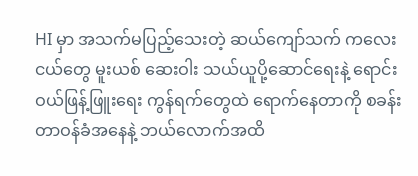HI မှာ အသက်မပြည့်သေးတဲ့ ဆယ်ကျော်သက် ကလေးငယ်တွေ မူးယစ် ဆေးဝါး သယ်ယူပို့ဆောင်ရေးနဲ့ ရောင်း ဝယ်ဖြန့်ဖြူးရေး ကွန်ရက်တွေထဲ ရောက်နေတာကို စခန်းတာဝန်ခံအနေနဲ့ ဘယ်လောက်အထိ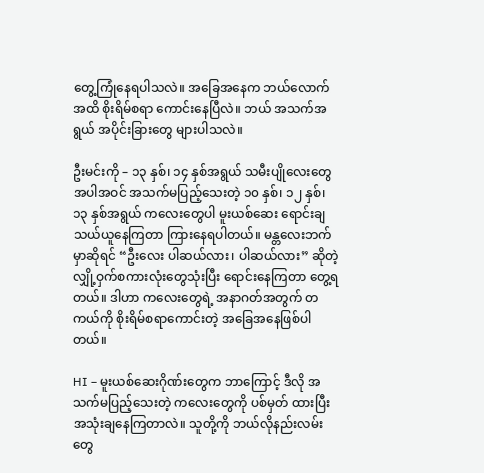တွေ့ကြုံနေရပါသလဲ။ အခြေအနေက ဘယ်လောက်အထိ စိုးရိမ်စရာ ကောင်းနေပြီလဲ။ ဘယ် အသက်အရွယ် အပိုင်းခြားတွေ များပါသလဲ။

ဦးမင်းကို – ၁၃ နှစ်၊ ၁၄ နှစ်အရွယ် သမီးပျိုလေးတွေအပါအဝင် အသက်မပြည့်သေးတဲ့ ၁၀ နှစ်၊ ၁၂ နှစ်၊ ၁၃ နှစ်အရွယ် ကလေးတွေပါ မူးယစ်ဆေး ရောင်းချ သယ်ယူနေကြတာ ကြားနေရပါတယ်။ မန္တလေးဘက်မှာဆိုရင် “ဦးလေး ပါဆယ်လား၊ ပါဆယ်လား” ဆိုတဲ့ လျှို့ဝှက်စကားလုံးတွေသုံးပြီး ရောင်းနေကြတာ တွေ့ရတယ်။ ဒါဟာ ကလေးတွေရဲ့ အနာဂတ်အတွက် တကယ်ကို စိုးရိမ်စရာကောင်းတဲ့ အခြေအနေဖြစ်ပါတယ်။

HI – မူးယစ်ဆေးဂိုဏ်းတွေက ဘာကြောင့် ဒီလို အသက်မပြည့်သေးတဲ့ ကလေးတွေကို ပစ်မှတ် ထားပြီး အသုံးချနေကြတာလဲ။ သူတို့ကို ဘယ်လိုနည်းလမ်းတွေ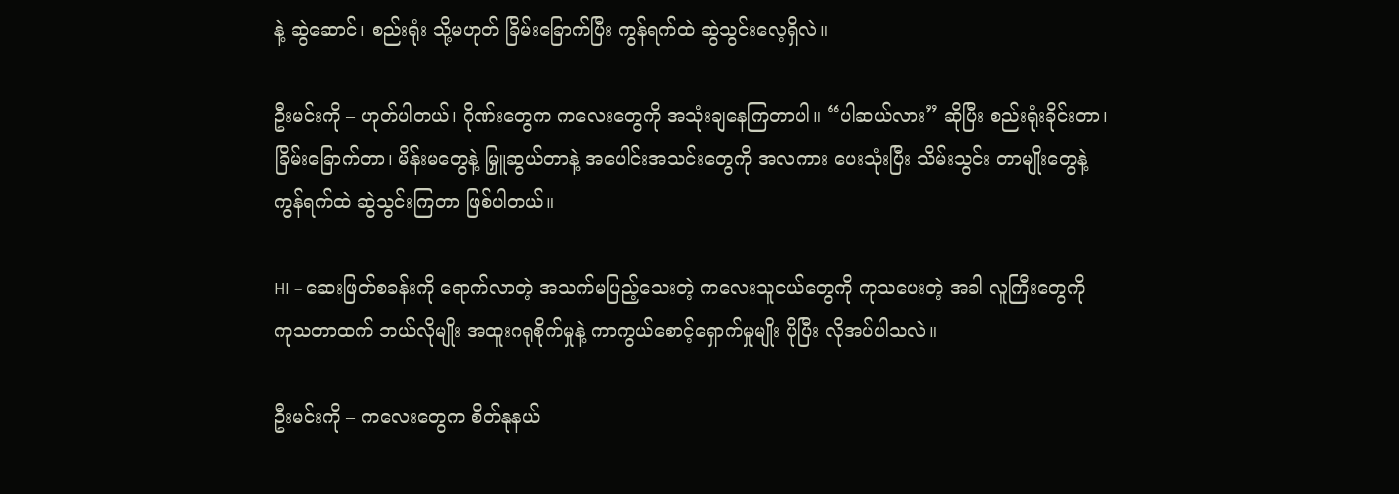နဲ့ ဆွဲဆောင်၊ စည်းရုံး သို့မဟုတ် ခြိမ်းခြောက်ပြီး ကွန်ရက်ထဲ ဆွဲသွင်းလေ့ရှိလဲ။

ဦးမင်းကို – ဟုတ်ပါတယ်၊ ဂိုဏ်းတွေက ကလေးတွေကို အသုံးချနေကြတာပါ။ “ပါဆယ်လား” ဆိုပြီး စည်းရုံးခိုင်းတာ၊ ခြိမ်းခြောက်တာ၊ မိန်းမတွေနဲ့ မြှူဆွယ်တာနဲ့ အပေါင်းအသင်းတွေကို အလကား ပေးသုံးပြီး သိမ်းသွင်း တာမျိုးတွေနဲ့ ကွန်ရက်ထဲ ဆွဲသွင်းကြတာ ဖြစ်ပါတယ်။

HI – ဆေးဖြတ်စခန်းကို ရောက်လာတဲ့ အသက်မပြည့်သေးတဲ့ ကလေးသူငယ်တွေကို ကုသပေးတဲ့ အခါ လူကြီးတွေကို ကုသတာထက် ဘယ်လိုမျိုး အထူးဂရုစိုက်မှုနဲ့ ကာကွယ်စောင့်ရှောက်မှုမျိုး ပိုပြီး လိုအပ်ပါသလဲ။

ဦးမင်းကို – ကလေးတွေက စိတ်နုနယ်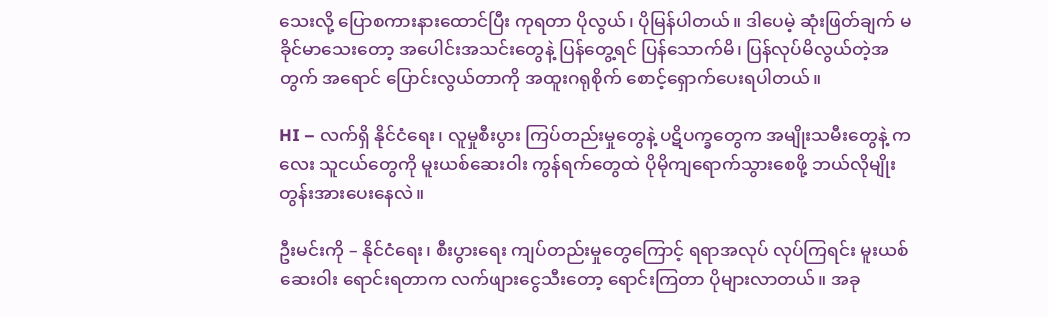သေးလို့ ပြောစကားနားထောင်ပြီး ကုရတာ ပိုလွယ်၊ ပိုမြန်ပါတယ်။ ဒါပေမဲ့ ဆုံးဖြတ်ချက် မခိုင်မာသေးတော့ အပေါင်းအသင်းတွေနဲ့ ပြန်တွေ့ရင် ပြန်သောက်မိ၊ ပြန်လုပ်မိလွယ်တဲ့အတွက် အရောင် ပြောင်းလွယ်တာကို အထူးဂရုစိုက် စောင့်ရှောက်ပေးရပါတယ်။

HI – လက်ရှိ နိုင်ငံရေး၊ လူမှုစီးပွား ကြပ်တည်းမှုတွေနဲ့ ပဋိပက္ခတွေက အမျိုးသမီးတွေနဲ့ ကလေး သူငယ်တွေကို မူးယစ်ဆေးဝါး ကွန်ရက်တွေထဲ ပိုမိုကျရောက်သွားစေဖို့ ဘယ်လိုမျိုး တွန်းအားပေးနေလဲ။

ဦးမင်းကို – နိုင်ငံရေး၊ စီးပွားရေး ကျပ်တည်းမှုတွေကြောင့် ရရာအလုပ် လုပ်ကြရင်း မူးယစ်ဆေးဝါး ရောင်းရတာက လက်ဖျားငွေသီးတော့ ရောင်းကြတာ ပိုများလာတယ်။ အခု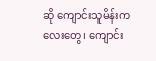ဆို ကျောင်းသူမိန်းကလေးတွေ၊ ကျောင်း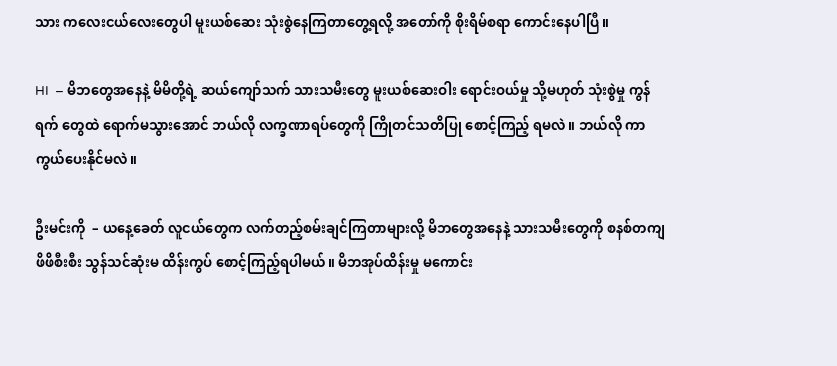သား ကလေးငယ်လေးတွေပါ မူးယစ်ဆေး သုံးစွဲနေကြတာတွေ့ရလို့ အတော်ကို စိုးရိမ်စရာ ကောင်းနေပါပြီ။

HI  – မိဘတွေအနေနဲ့ မိမိတို့ရဲ့ ဆယ်ကျော်သက် သားသမီးတွေ မူးယစ်ဆေးဝါး ရောင်းဝယ်မှု သို့မဟုတ် သုံးစွဲမှု ကွန်ရက် တွေထဲ ရောက်မသွားအောင် ဘယ်လို လက္ခဏာရပ်တွေကို ကြိုတင်သတိပြု စောင့်ကြည့် ရမလဲ။ ဘယ်လို ကာကွယ်ပေးနိုင်မလဲ။

ဦးမင်းကို  – ယနေ့ခေတ် လူငယ်တွေက လက်တည့်စမ်းချင်ကြတာများလို့ မိဘတွေအနေနဲ့ သားသမီးတွေကို စနစ်တကျ ဖိဖိစီးစီး သွန်သင်ဆုံးမ ထိန်းကွပ် စောင့်ကြည့်ရပါမယ်။ မိဘအုပ်ထိန်းမှု မကောင်း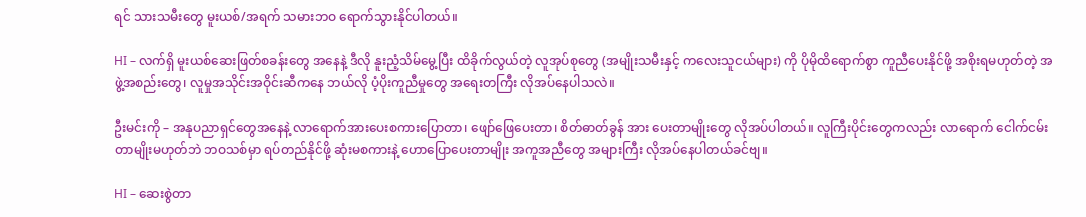ရင် သားသမီးတွေ မူးယစ်/အရက် သမားဘဝ ရောက်သွားနိုင်ပါတယ်။

HI – လက်ရှိ မူးယစ်ဆေးဖြတ်စခန်းတွေ အနေနဲ့ ဒီလို နူးညံ့သိမ်မွေ့ပြီး ထိခိုက်လွယ်တဲ့ လူအုပ်စုတွေ (အမျိုးသမီးနှင့် ကလေးသူငယ်များ) ကို ပိုမိုထိရောက်စွာ ကူညီပေးနိုင်ဖို့ အစိုးရမဟုတ်တဲ့ အဖွဲ့အစည်းတွေ၊ လူမှုအသိုင်းအဝိုင်းဆီကနေ ဘယ်လို ပံ့ပိုးကူညီမှုတွေ အရေးတကြီး လိုအပ်နေပါသလဲ။

ဦးမင်းကို – အနုပညာရှင်တွေအနေနဲ့ လာရောက်အားပေးစကားပြောတာ၊ ဖျော်ဖြေပေးတာ၊ စိတ်ဓာတ်ခွန် အား ပေးတာမျိုးတွေ လိုအပ်ပါတယ်။ လူကြီးပိုင်းတွေကလည်း လာရောက် ငေါက်ငမ်းတာမျိုးမဟုတ်ဘဲ ဘဝသစ်မှာ ရပ်တည်နိုင်ဖို့ ဆုံးမစကားနဲ့ ဟောပြောပေးတာမျိုး အကူအညီတွေ အများကြီး လိုအပ်နေပါတယ်ခင်ဗျ။

HI – ဆေးစွဲတာ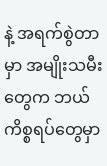နဲ့ အရက်စွဲတာမှာ အမျိုးသမီးတွေက ဘယ်ကိစ္စရပ်တွေမှာ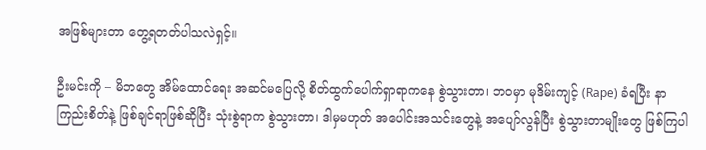အဖြစ်များတာ တွေ့ရတတ်ပါသလဲရှင့်။

ဦးမင်းကို – မိဘတွေ အိမ်ထောင်ရေး အဆင်မပြေလို့ စိတ်ထွက်ပေါက်ရှာရာကနေ စွဲသွားတာ၊ ဘဝမှာ မုဒိမ်းကျင့် (Rape) ခံရပြီး နာကြည်းစိတ်နဲ့ ဖြစ်ချင်ရာဖြစ်ဆိုပြီး သုံးစွဲရာက စွဲသွားတာ၊ ဒါမှမဟုတ် အပေါင်းအသင်းတွေနဲ့ အပျော်လွန်ပြီး စွဲသွားတာမျိုးတွေ ဖြစ်ကြပါ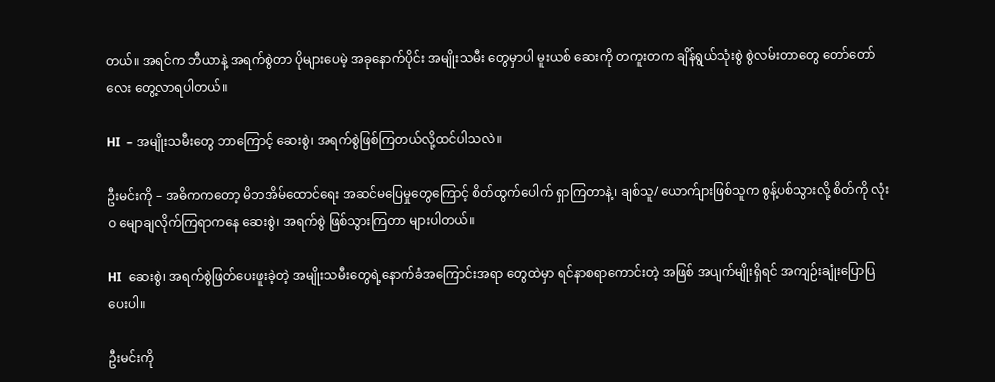တယ်။ အရင်က ဘီယာနဲ့ အရက်စွဲတာ ပိုများပေမဲ့ အခုနောက်ပိုင်း အမျိုးသမီး တွေမှာပါ မူးယစ် ဆေးကို တကူးတက ချိန်ရွယ်သုံးစွဲ စွဲလမ်းတာတွေ တော်တော်လေး တွေ့လာရပါတယ်။

HI  – အမျိုးသမီးတွေ ဘာကြောင့် ဆေးစွဲ၊ အရက်စွဲဖြစ်ကြတယ်လို့ထင်ပါသလဲ။

ဦးမင်းကို – အဓိကကတော့ မိဘအိမ်ထောင်ရေး အဆင်မပြေမှုတွေကြောင့် စိတ်ထွက်ပေါက် ရှာကြတာနဲ့၊ ချစ်သူ/ ယောက်ျားဖြစ်သူက စွန့်ပစ်သွားလို့ စိတ်ကို လုံးဝ မျောချလိုက်ကြရာကနေ ဆေးစွဲ၊ အရက်စွဲ ဖြစ်သွားကြတာ များပါတယ်။

HI  ဆေးစွဲ၊ အရက်စွဲဖြတ်ပေးဖူးခဲ့တဲ့ အမျိုးသမီးတွေရဲ့နောက်ခံအကြောင်းအရာ တွေထဲမှာ ရင်နာစရာကောင်းတဲ့ အဖြစ် အပျက်မျိုးရှိရင် အကျဉ်းချုံးပြောပြပေးပါ။

ဦးမင်းကို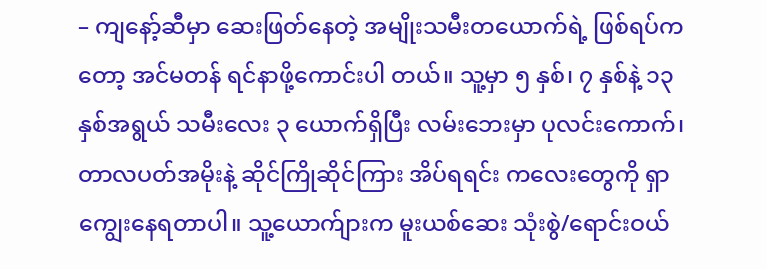– ကျနော့်ဆီမှာ ဆေးဖြတ်နေတဲ့ အမျိုးသမီးတယောက်ရဲ့ ဖြစ်ရပ်ကတော့ အင်မတန် ရင်နာဖို့ကောင်းပါ တယ်။ သူ့မှာ ၅ နှစ်၊ ၇ နှစ်နဲ့ ၁၃ နှစ်အရွယ် သမီးလေး ၃ ယောက်ရှိပြီး လမ်းဘေးမှာ ပုလင်းကောက်၊ တာလပတ်အမိုးနဲ့ ဆိုင်ကြိုဆိုင်ကြား အိပ်ရရင်း ကလေးတွေကို ရှာကျွေးနေရတာပါ။ သူ့ယောက်ျားက မူးယစ်ဆေး သုံးစွဲ/ရောင်းဝယ်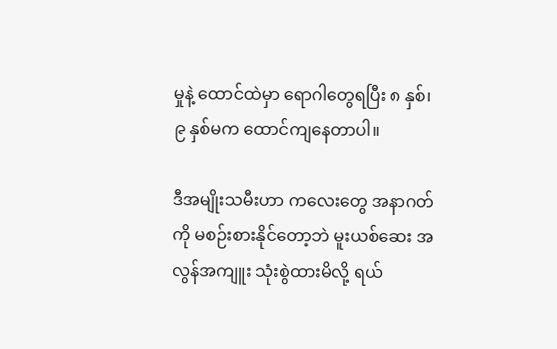မှုနဲ့ ထောင်ထဲမှာ ရောဂါတွေရပြီး ၈ နှစ်၊ ၉ နှစ်မက ထောင်ကျနေတာပါ။

ဒီအမျိုးသမီးဟာ ကလေးတွေ အနာဂတ်ကို မစဉ်းစားနိုင်တော့ဘဲ မူးယစ်ဆေး အလွန်အကျူး သုံးစွဲထားမိလို့ ရယ်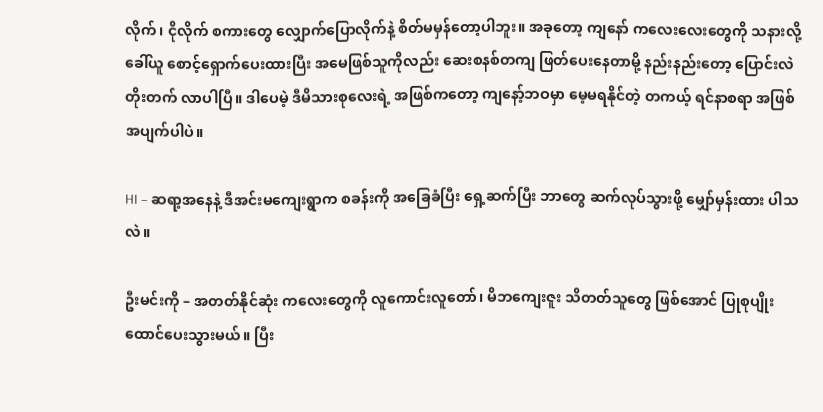လိုက်၊ ငိုလိုက် စကားတွေ လျှောက်ပြောလိုက်နဲ့ စိတ်မမှန်တော့ပါဘူး။ အခုတော့ ကျနော် ကလေးလေးတွေကို သနားလို့ ခေါ်ယူ စောင့်ရှောက်ပေးထားပြီး အမေဖြစ်သူကိုလည်း ဆေးစနစ်တကျ ဖြတ်ပေးနေတာမို့ နည်းနည်းတော့ ပြောင်းလဲတိုးတက် လာပါပြီ။ ဒါပေမဲ့ ဒီမိသားစုလေးရဲ့ အဖြစ်ကတော့ ကျနော့်ဘဝမှာ မေ့မရနိုင်တဲ့ တကယ့် ရင်နာစရာ အဖြစ်အပျက်ပါပဲ။

HI – ဆရာ့အနေနဲ့ ဒီအင်းမကျေးရွာက စခန်းကို အခြေခံပြီး ရှေ့ဆက်ပြီး ဘာတွေ ဆက်လုပ်သွားဖို့ မျှော်မှန်းထား ပါသလဲ။

ဦးမင်းကို – အတတ်နိုင်ဆုံး ကလေးတွေကို လူကောင်းလူတော်၊ မိဘကျေးဇူး သိတတ်သူတွေ ဖြစ်အောင် ပြုစုပျိုး ထောင်ပေးသွားမယ်။ ပြီး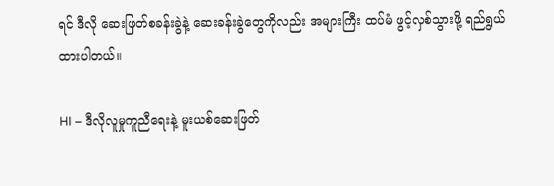ရင် ဒီလို ဆေးဖြတ်စခန်းခွဲနဲ့ ဆေးခန်းခွဲတွေကိုလည်း အများကြီး ထပ်မံ ဖွင့်လှစ်သွားဖို့ ရည်ရွယ်ထားပါတယ်။

HI – ဒီလိုလူမှုကူညီရေးနဲ့ မူးယစ်ဆေးဖြတ်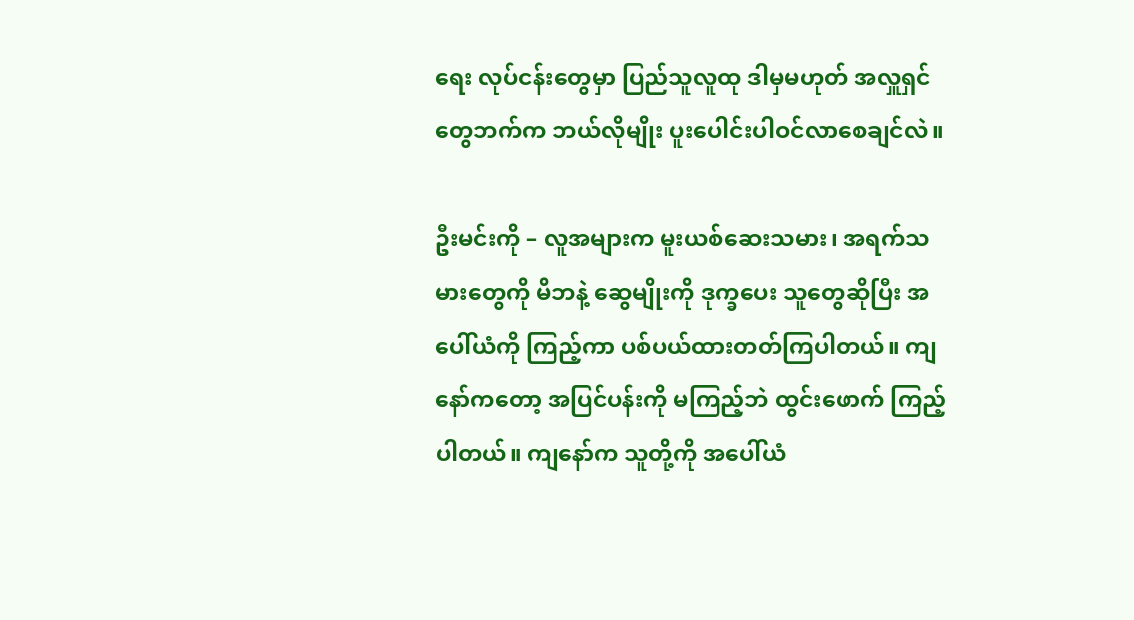ရေး လုပ်ငန်းတွေမှာ ပြည်သူလူထု ဒါမှမဟုတ် အလှူရှင်တွေဘက်က ဘယ်လိုမျိုး ပူးပေါင်းပါဝင်လာစေချင်လဲ။

ဦးမင်းကို – လူအများက မူးယစ်ဆေးသမား၊ အရက်သမားတွေကို မိဘနဲ့ ဆွေမျိုးကို ဒုက္ခပေး သူတွေဆိုပြီး အပေါ်ယံကို ကြည့်ကာ ပစ်ပယ်ထားတတ်ကြပါတယ်။ ကျနော်ကတော့ အပြင်ပန်းကို မကြည့်ဘဲ ထွင်းဖောက် ကြည့်ပါတယ်။ ကျနော်က သူတို့ကို အပေါ်ယံ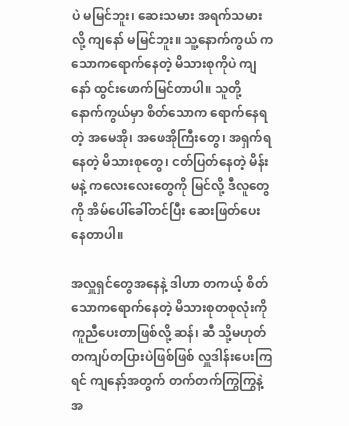ပဲ မမြင်ဘူး၊ ဆေးသမား အရက်သမားလို့ ကျနော် မမြင်ဘူး။ သူ့နောက်ကွယ် က သောကရောက်နေတဲ့ မိသားစုကိုပဲ ကျနော် ထွင်းဖောက်မြင်တာပါ။ သူတို့ နောက်ကွယ်မှာ စိတ်သောက ရောက်နေရတဲ့ အမေအို၊ အဖေအိုကြီးတွေ၊ အရှက်ရနေတဲ့ မိသားစုတွေ၊ ငတ်ပြတ်နေတဲ့ မိန်းမနဲ့ ကလေးလေးတွေကို မြင်လို့ ဒီလူတွေကို အိမ်ပေါ်ခေါ်တင်ပြီး ဆေးဖြတ်ပေးနေတာပါ။

အလှူရှင်တွေအနေနဲ့ ဒါဟာ တကယ့် စိတ်သောကရောက်နေတဲ့ မိသားစုတစုလုံးကို ကူညီပေးတာဖြစ်လို့ ဆန်၊ ဆီ သို့မဟုတ် တကျပ်တပြားပဲဖြစ်ဖြစ် လှူဒါန်းပေးကြရင် ကျနော့်အတွက် တက်တက်ကြွကြွနဲ့ အ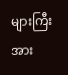များကြီး အား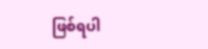ဖြစ်ရပါ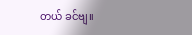တယ် ခင်ဗျ။